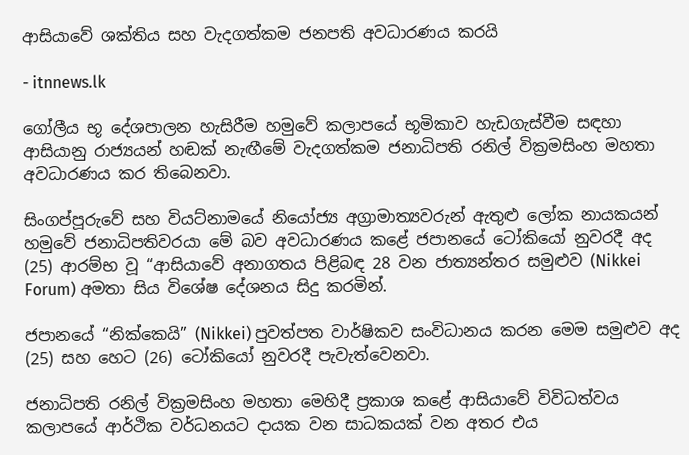ආසියාවේ ශක්තිය සහ වැදගත්කම ජනපති අවධාරණය කරයි

- itnnews.lk

ගෝලීය භූ දේශපාලන හැසිරීම හමුවේ කලාපයේ භූමිකාව හැඩගැස්වීම සඳහා ආසියානු රාජ්‍යයන් හඬක් නැඟීමේ වැදගත්කම ජනාධිපති රනිල් වික්‍රමසිංහ මහතා අවධාරණය කර තිබෙනවා.

සිංගප්පූරුවේ සහ වියට්නාමයේ නියෝජ්‍ය අග්‍රාමාත්‍යවරුන් ඇතුළු ලෝක නායකයන් හමුවේ ජනාධිපතිවරයා මේ බව අවධාරණය කළේ ජපානයේ ටෝකියෝ නුවරදී අද (25) ආරම්භ වූ “ආසියාවේ අනාගතය පිළිබඳ 28 වන ජාත්‍යන්තර සමුළුව (Nikkei Forum) අමතා සිය විශේෂ දේශනය සිදු කරමින්.

ජපානයේ “නික්කෙයි” (Nikkei) පුවත්පත වාර්ෂිකව සංවිධානය කරන මෙම සමුළුව අද (25) සහ හෙට (26) ටෝකියෝ නුවරදී පැවැත්වෙනවා.

ජනාධිපති රනිල් වික්‍රමසිංහ මහතා මෙහිදී ප්‍රකාශ කළේ ආසියාවේ විවිධත්වය කලාපයේ ආර්ථික වර්ධනයට දායක වන සාධකයක් වන අතර එය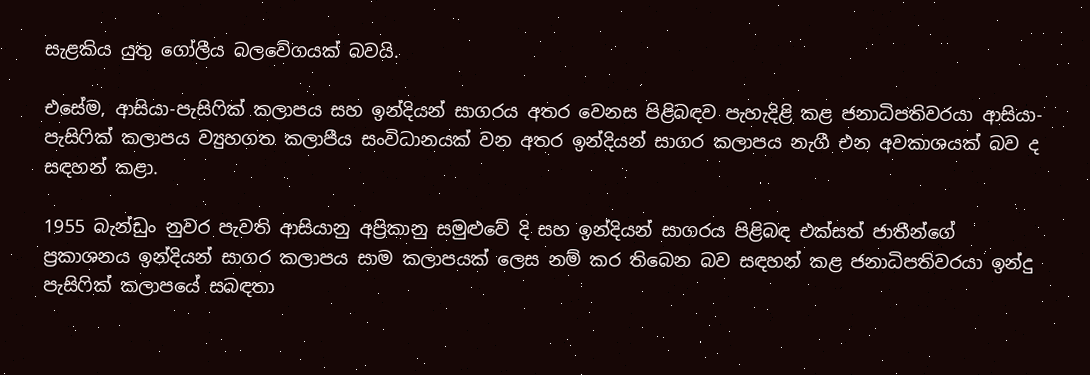සැළකිය යුතු ගෝලීය බලවේගයක් බවයි.

එසේම, ආසියා-පැසිෆික් කලාපය සහ ඉන්දියන් සාගරය අතර වෙනස පිළිබඳව පැහැදිළි කළ ජනාධිපතිවරයා ආසියා-පැසිෆික් කලාපය ව්‍යුහගත කලාපීය සංවිධානයක් වන අතර ඉන්දියන් සාගර කලාපය නැගී එන අවකාශයක් බව ද සඳහන් කළා.

1955 බැන්ඩුං නුවර පැවති ආසියානු අප්‍රිකානු සමුළුවේ දි සහ ඉන්දියන් සාගරය පිළිබඳ එක්සත් ජාතීන්ගේ ප්‍රකාශනය ඉන්දියන් සාගර කලාපය සාම කලාපයක් ලෙස නම් කර තිබෙන බව සඳහන් කළ ජනාධිපතිවරයා ඉන්දු පැසිෆික් කලාපයේ සබඳතා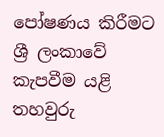පෝෂණය කිරීමට ශ්‍රී ලංකාවේ කැපවීම යළි තහවුරු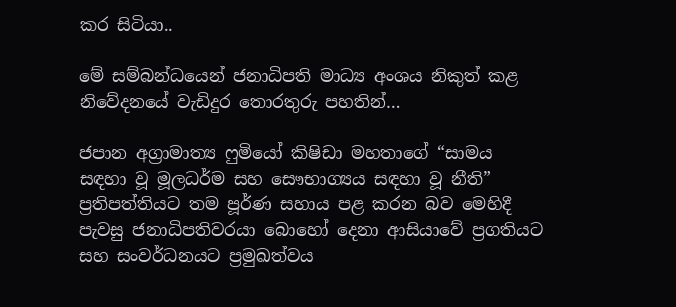කර සිටියා..

මේ සම්බන්ධයෙන් ජනාධිපති මාධ්‍ය අංශය නිකුත් කළ නිවේදනයේ වැඩිදුර තොරතුරු පහතින්…

ජපාන අග්‍රාමාත්‍ය ෆුමියෝ කිෂිඩා මහතාගේ “සාමය සඳහා වූ මූලධර්ම සහ සෞභාග්‍යය සඳහා වූ නීති” ප්‍රතිපත්තියට තම පූර්ණ සහාය පළ කරන බව මෙහිදී පැවසු ජනාධිපතිවරයා බොහෝ දෙනා ආසියාවේ ප්‍රගතියට සහ සංවර්ධනයට ප්‍රමුඛත්වය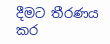දීමට තීරණය කර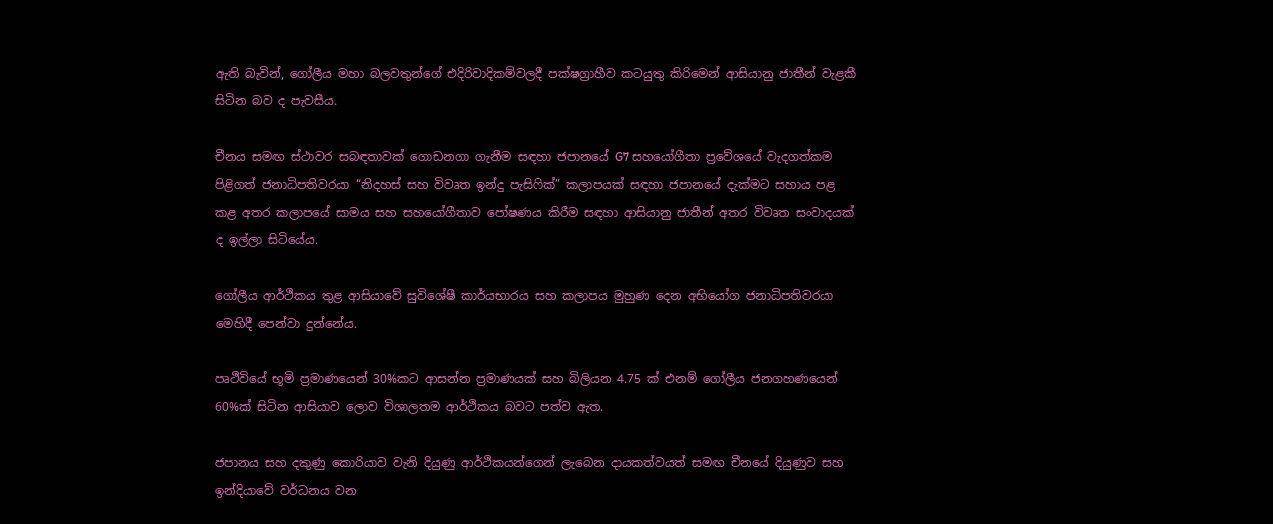ඇති බැවින්, ගෝලීය මහා බලවතුන්ගේ එදිරිවාදිකම්වලදී පක්ෂග්‍රාහීව කටයුතු කිරිමෙන් ආසියානු ජාතීන් වැළකී සිටින බව ද පැවසීය.

චීනය සමඟ ස්ථාවර සබඳතාවක් ගොඩනගා ගැනීම සඳහා ජපානයේ G7 සහයෝගීතා ප්‍රවේශයේ වැදගත්කම පිළිගත් ජනාධිපතිවරයා “නිදහස් සහ විවෘත ඉන්දු පැසිෆික්” කලාපයක් සඳහා ජපානයේ දැක්මට සහාය පළ කළ අතර කලාපයේ සාමය සහ සහයෝගීතාව පෝෂණය කිරීම සඳහා ආසියානු ජාතීන් අතර විවෘත සංවාදයක් ද ඉල්ලා සිටියේය.

ගෝලීය ආර්ථිකය තුළ ආසියාවේ සුවිශේෂී කාර්යභාරය සහ කලාපය මුහුණ දෙන අභියෝග ජනාධිපතිවරයා මෙහිදී පෙන්වා දුන්නේය.

පෘථිවියේ භූමි ප්‍රමාණයෙන් 30%කට ආසන්න ප්‍රමාණයක් සහ බිලියන 4.75 ක් එනම් ගෝලීය ජනගහණයෙන් 60%ක් සිටින ආසියාව ලොව විශාලතම ආර්ථිකය බවට පත්ව ඇත.

ජපානය සහ දකුණු කොරියාව වැනි දියුණු ආර්ථිකයන්ගෙන් ලැබෙන දායකත්වයත් සමඟ චීනයේ දියුණුව සහ ඉන්දියාවේ වර්ධනය වන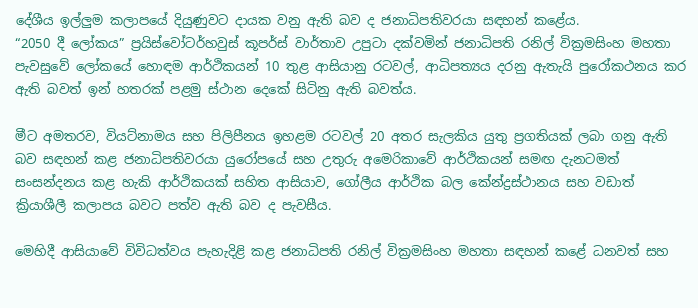දේශීය ඉල්ලුම කලාපයේ දියුණුවට දායක වනු ඇති බව ද ජනාධිපතිවරයා සඳහන් කළේය.
“2050 දී ලෝකය” ප්‍රයිස්වෝටර්හවුස් කූපර්ස් වාර්තාව උපුටා දක්වමින් ජනාධිපති රනිල් වික්‍රමසිංහ මහතා පැවසුවේ ලෝකයේ හොඳම ආර්ථිකයන් 10 තුළ ආසියානු රටවල්, ආධිපත්‍යය දරනු ඇතැයි පුරෝකථනය කර ඇති බවත් ඉන් හතරක් පළමු ස්ථාන දෙකේ සිටිනු ඇති බවත්ය.

මීට අමතරව, වියට්නාමය සහ පිලිපීනය ඉහළම රටවල් 20 අතර සැලකිය යුතු ප්‍රගතියක් ලබා ගනු ඇති බව සඳහන් කළ ජනාධිපතිවරයා යුරෝපයේ සහ උතුරු අමෙරිකාවේ ආර්ථිකයන් සමඟ දැනටමත් සංසන්දනය කළ හැකි ආර්ථිකයක් සහිත ආසියාව, ගෝලීය ආර්ථික බල කේන්ද්‍රස්ථානය සහ වඩාත් ක්‍රියාශීලී කලාපය බවට පත්ව ඇති බව ද පැවසීය.

මෙහිදී ආසියාවේ විවිධත්වය පැහැදිළි කළ ජනාධිපති රනිල් වික්‍රමසිංහ මහතා සඳහන් කළේ ධනවත් සහ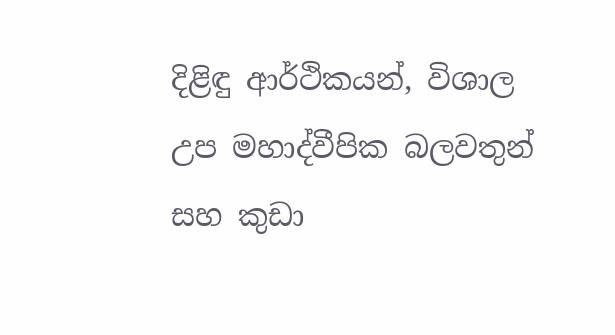දිළිඳු ආර්ථිකයන්, විශාල උප මහාද්වීපික බලවතුන් සහ කුඩා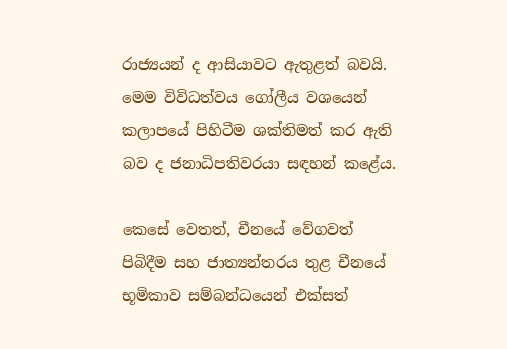රාජ්‍යයන් ද ආසියාවට ඇතුළත් බවයි. මෙම විවිධත්වය ගෝලීය වශයෙන් කලාපයේ පිහිටීම ශක්තිමත් කර ඇති බව ද ජනාධිපතිවරයා සඳහන් කළේය.

කෙසේ වෙතත්, චීනයේ වේගවත් පිබිදීම සහ ජාත්‍යන්තරය තුළ චීනයේ භූමිකාව සම්බන්ධයෙන් එක්සත්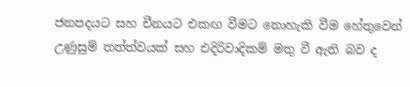ජනපදයට සහ චීනයට එකඟ වීමට නොහැකි වීම හේතුවෙන් උණුසුම් තත්ත්වයක් සහ එදිරිවාදිකම් මතු වී ඇති බව ද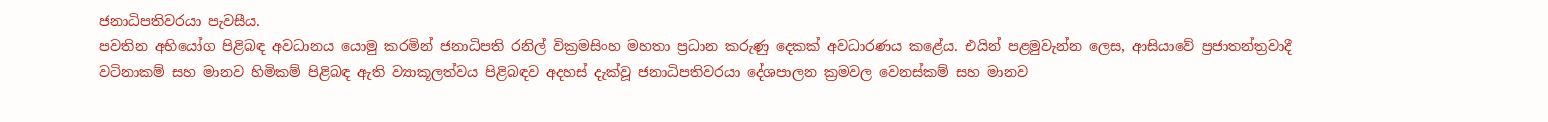ජනාධිපතිවරයා පැවසීය.
පවතින අභියෝග පිළිබඳ අවධානය යොමු කරමින් ජනාධිපති රනිල් වික්‍රමසිංහ මහතා ප්‍රධාන කරුණු දෙකක් අවධාරණය කළේය. එයින් පළමුවැන්න ලෙස, ආසියාවේ ප්‍රජාතන්ත්‍රවාදී වටිනාකම් සහ මානව හිමිකම් පිළිබඳ ඇති ව්‍යාකූලත්වය පිළිබඳව අදහස් දැක්වූ ජනාධිපතිවරයා දේශපාලන ක්‍රමවල වෙනස්කම් සහ මානව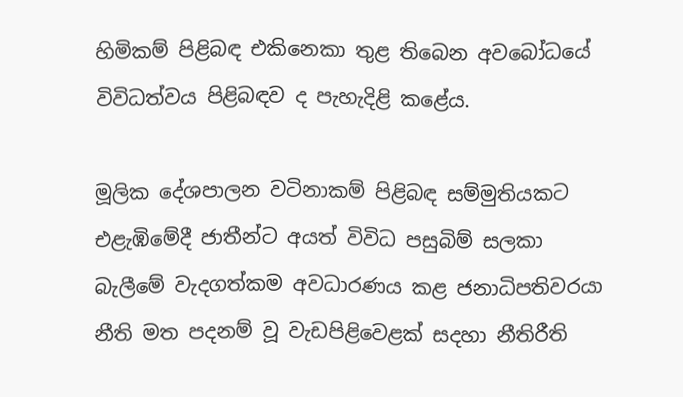හිමිකම් පිළිබඳ එකිනෙකා තුළ තිබෙන අවබෝධයේ විවිධත්වය පිළිබඳව ද පැහැදිළි කළේය.

මූලික දේශපාලන වටිනාකම් පිළිබඳ සම්මුතියකට එළැඹිමේදී ජාතීන්ට අයත් විවිධ පසුබිම් සලකා බැලීමේ වැදගත්කම අවධාරණය කළ ජනාධිපතිවරයා නීති මත පදනම් වූ වැඩපිළිවෙළක් සදහා නීතිරීති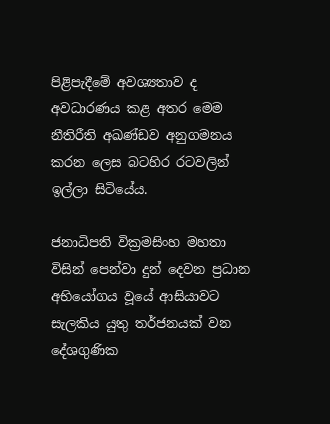පිළිපැදීමේ අවශ්‍යතාව ද අවධාරණය කළ අතර මෙම නීතිරීති අඛණ්ඩව අනුගමනය කරන ලෙස බටහිර රටවලින් ඉල්ලා සිටියේය.

ජනාධිපති වික්‍රමසිංහ මහතා විසින් පෙන්වා දුන් දෙවන ප්‍රධාන අභියෝගය වූයේ ආසියාවට සැලකිය යුතු තර්ජනයක් වන දේශගුණික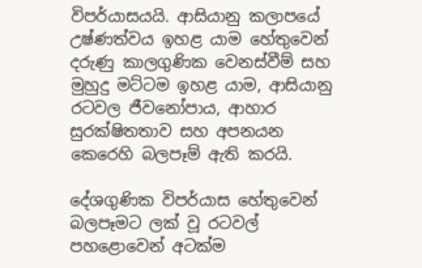විපර්යාසයයි. ආසියානු කලාපයේ උෂ්ණත්වය ඉහළ යාම හේතුවෙන් දරුණු කාලගුණික වෙනස්වීම් සහ මුහුදු මට්ටම ඉහළ යාම, ආසියානු රටවල ජීවනෝපාය, ආහාර සුරක්ෂිතතාව සහ අපනයන කෙරෙහි බලපෑම් ඇති කරයි.

දේශගුණික විපර්යාස හේතුවෙන් බලපෑමට ලක් වූ රටවල් පහළොවෙන් අටක්ම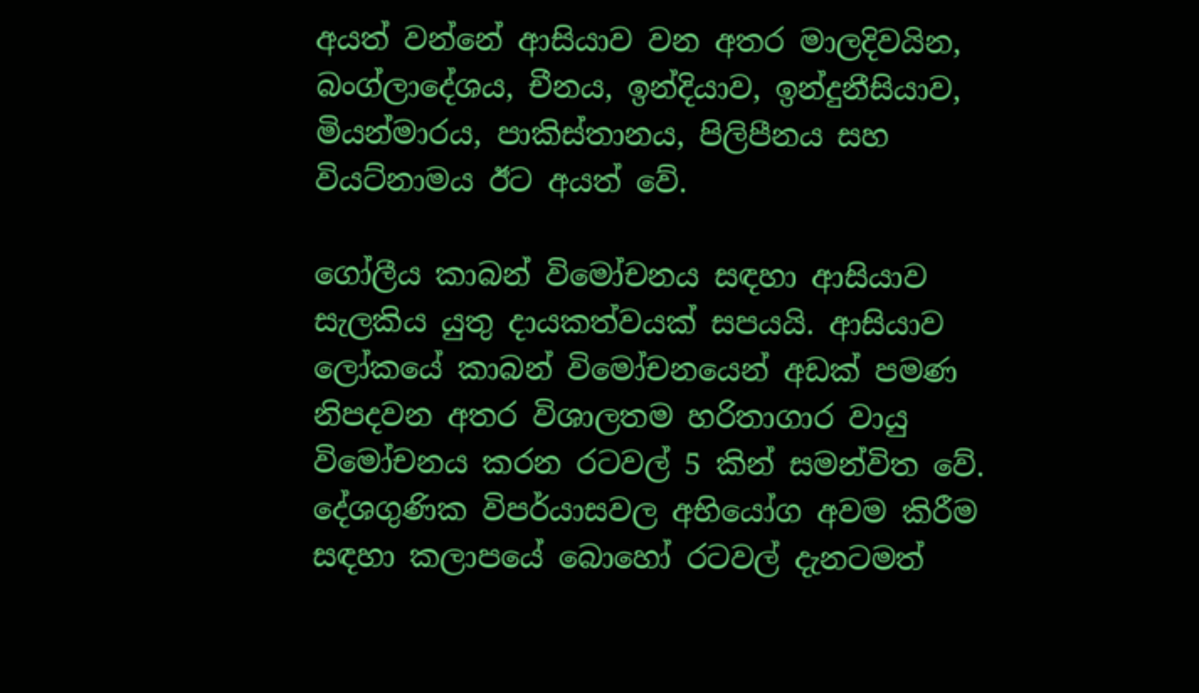අයත් වන්නේ ආසියාව වන අතර මාලදිවයින, බංග්ලාදේශය, චීනය, ඉන්දියාව, ඉන්දුනීසියාව, මියන්මාරය, පාකිස්තානය, පිලිපීනය සහ වියට්නාමය ඊට අයත් වේ.

ගෝලීය කාබන් විමෝචනය සඳහා ආසියාව සැලකිය යුතු දායකත්වයක් සපයයි. ආසියාව ලෝකයේ කාබන් විමෝචනයෙන් අඩක් පමණ නිපදවන අතර විශාලතම හරිතාගාර වායු විමෝචනය කරන රටවල් 5 කින් සමන්විත වේ. දේශගුණික විපර්යාසවල අභියෝග අවම කිරීම සඳහා කලාපයේ බොහෝ රටවල් දැනටමත්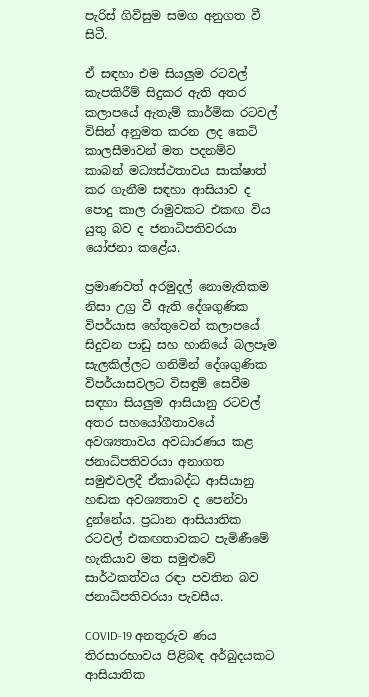පැරිස් ගිවිසුම සමග අනුගත වී සිටී.

ඒ සඳහා එම සියලුම රටවල් කැපකිරීම් සිදුකර ඇති අතර කලාපයේ ඇතැම් කාර්මික රටවල් විසින් අනුමත කරන ලද කෙටි කාලසීමාවන් මත පදනම්ව කාබන් මධ්‍යස්ථතාවය සාක්ෂාත් කර ගැනීම සඳහා ආසියාව ද පොදු කාල රාමුවකට එකඟ විය යුතු බව ද ජනාධිපතිවරයා යෝජනා කළේය.

ප්‍රමාණවත් අරමුදල් නොමැතිකම නිසා උග්‍ර වී ඇති දේශගුණික විපර්යාස හේතුවෙන් කලාපයේ සිදුවන පාඩු සහ හානියේ බලපෑම සැලකිල්ලට ගනිමින් දේශගුණික විපර්යාසවලට විසඳුම් සෙවීම සඳහා සියලුම ආසියානු රටවල් අතර සහයෝගීතාවයේ අවශ්‍යතාවය අවධාරණය කළ ජනාධිපතිවරයා අනාගත සමුළුවලදී ඒකාබද්ධ ආසියානු හඬක අවශ්‍යතාව ද පෙන්වා දුන්නේය. ප්‍රධාන ආසියාතික රටවල් එකඟතාවකට පැමිණීමේ හැකියාව මත සමුළුවේ සාර්ථකත්වය රඳා පවතින බව ජනාධිපතිවරයා පැවසීය.

COVID-19 අනතුරුව ණය තිරසාරභාවය පිළිබඳ අර්බුදයකට ආසියාතික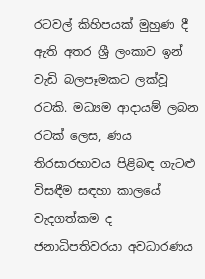රටවල් කිහිපයක් මුහුණ දී ඇති අතර ශ්‍රී ලංකාව ඉන් වැඩි බලපෑමකට ලක්වූ රටකි. මධ්‍යම ආදායම් ලබන රටක් ලෙස, ණය තිරසාරභාවය පිළිබඳ ගැටළු විසඳීම සඳහා කාලයේ වැදගත්කම ද ජනාධිපතිවරයා අවධාරණය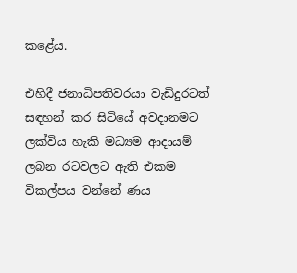කළේය.

එහිදී ජනාධිපතිවරයා වැඩිදුරටත් සඳහන් කර සිටියේ අවදානමට ලක්විය හැකි මධ්‍යම ආදායම් ලබන රටවලට ඇති එකම විකල්පය වන්නේ ණය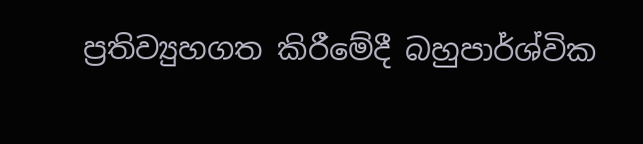ප්‍රතිව්‍යුහගත කිරීමේදී බහුපාර්ශ්වික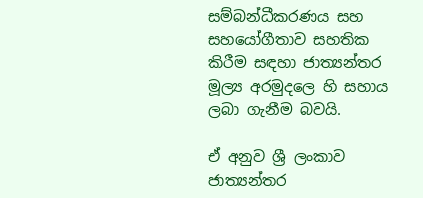සම්බන්ධීකරණය සහ සහයෝගීතාව සහතික කිරීම සඳහා ජාත්‍යන්තර මූල්‍ය අරමුදලෙ හි සහාය ලබා ගැනීම බවයි.

ඒ අනුව ශ්‍රී ලංකාව ජාත්‍යන්තර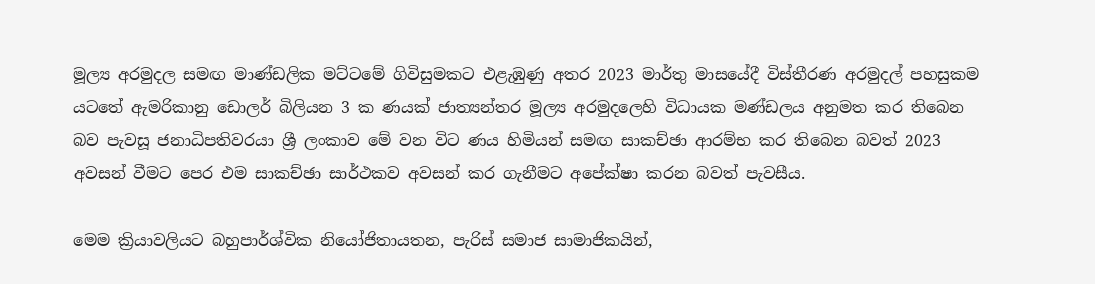මූල්‍ය අරමුදල සමඟ මාණ්ඩලික මට්ටමේ ගිවිසුමකට එළැඹුණු අතර 2023 මාර්තු මාසයේදී විස්තීරණ අරමුදල් පහසුකම යටතේ ඇමරිකානු ඩොලර් බිලියන 3 ක ණයක් ජාත්‍යන්තර මූල්‍ය අරමුදලෙහි විධායක මණ්ඩලය අනුමත කර තිබෙන බව පැවසූ ජනාධිපතිවරයා ශ්‍රී ලංකාව මේ වන විට ණය හිමියන් සමඟ සාකච්ඡා ආරම්භ කර තිබෙන බවත් 2023 අවසන් වීමට පෙර එම සාකච්ඡා සාර්ථකව අවසන් කර ගැනීමට අපේක්ෂා කරන බවත් පැවසීය.

මෙම ක්‍රියාවලියට බහුපාර්ශ්වික නියෝජිතායතන, පැරිස් සමාජ සාමාජිකයින්,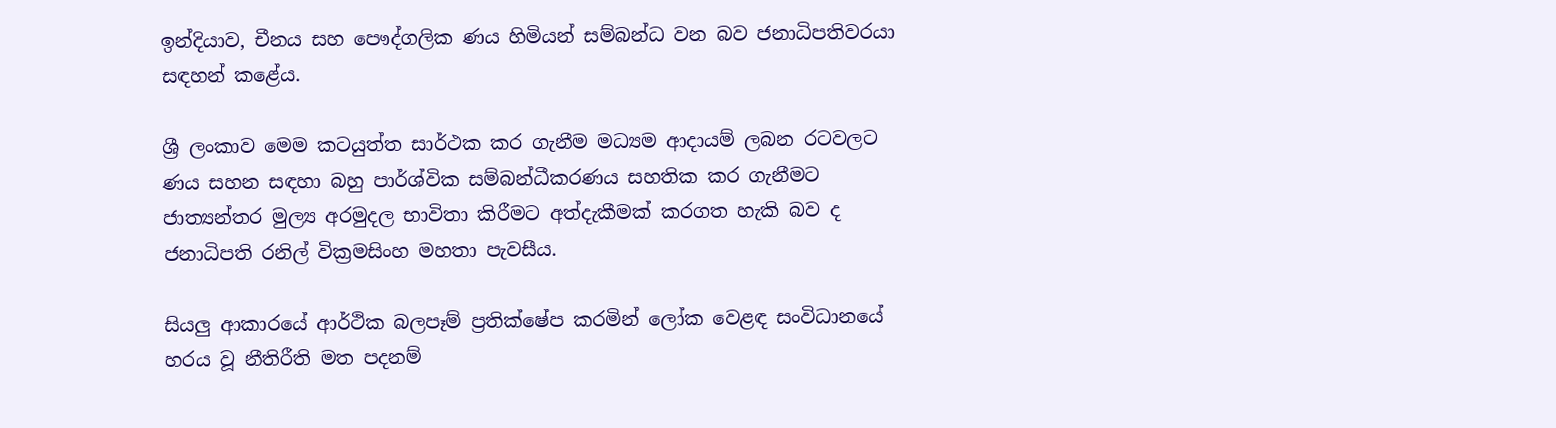ඉන්දියාව, චීනය සහ පෞද්ගලික ණය හිමියන් සම්බන්ධ වන බව ජනාධිපතිවරයා සඳහන් කළේය.

ශ්‍රී ලංකාව මෙම කටයුත්ත සාර්ථක කර ගැනීම මධ්‍යම ආදායම් ලබන රටවලට ණය සහන සඳහා බහු පාර්ශ්වික සම්බන්ධීකරණය සහතික කර ගැනීමට ජාත්‍යන්තර මුල්‍ය අරමුදල භාවිතා කිරීමට අත්දැකීමක් කරගත හැකි බව ද ජනාධිපති රනිල් වික්‍රමසිංහ මහතා පැවසීය.

සියලු ආකාරයේ ආර්ථික බලපෑම් ප්‍රතික්ෂේප කරමින් ලෝක වෙළඳ සංවිධානයේ හරය වූ නීතිරීති මත පදනම්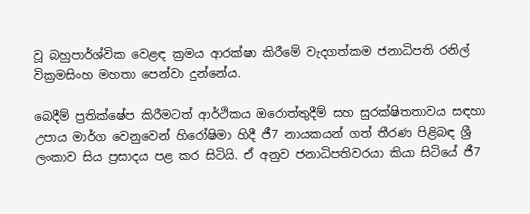වූ බහුපාර්ශ්වික වෙළඳ ක්‍රමය ආරක්ෂා කිරීමේ වැදගත්කම ජනාධිපති රනිල් වික්‍රමසිංහ මහතා පෙන්වා දුන්නේය.

බෙදීම් ප්‍රතික්ෂේප කිරීමටත් ආර්ථිකය ඔරොත්තුදීම් සහ සුරක්ෂිතතාවය සඳහා උපාය මාර්ග වෙනුවෙන් හිරෝෂිමා හිදී ජී7 නායකයන් ගත් තීරණ පිළිබඳ ශ්‍රී ලංකාව සිය ප්‍රසාදය පළ කර සිටියි. ඒ අනුව ජනාධිපතිවරයා කියා සිටියේ ජී7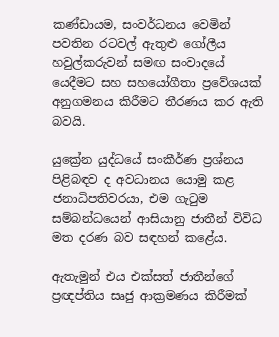කණ්ඩායම, සංවර්ධනය වෙමින් පවතින රටවල් ඇතුළු ගෝලීය හවුල්කරුවන් සමඟ සංවාදයේ යෙදීමට සහ සහයෝගීතා ප්‍රවේශයක් අනුගමනය කිරීමට තීරණය කර ඇති බවයි.

යුක්‍රේන යුද්ධයේ සංකීර්ණ ප්‍රශ්නය පිළිබඳව ද අවධානය යොමු කළ ජනාධිපතිවරයා, එම ගැටුම සම්බන්ධයෙන් ආසියානු ජාතීන් විවිධ මත දරණ බව සඳහන් කළේය.

ඇතැමුන් එය එක්සත් ජාතීන්ගේ ප්‍රඥප්තිය සෘජු ආක්‍රමණය කිරීමක්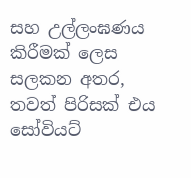සහ උල්ලංඝණය කිරීමක් ලෙස සලකන අතර, තවත් පිරිසක් එය සෝවියට්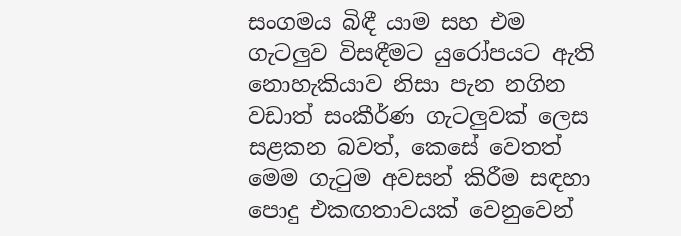සංගමය බිඳී යාම සහ එම ගැටලුව විසඳීමට යුරෝපයට ඇති නොහැකියාව නිසා පැන නගින වඩාත් සංකීර්ණ ගැටලුවක් ලෙස සළකන බවත්, කෙසේ වෙතත් මෙම ගැටුම අවසන් කිරීම සඳහා පොදු එකඟතාවයක් වෙනුවෙන්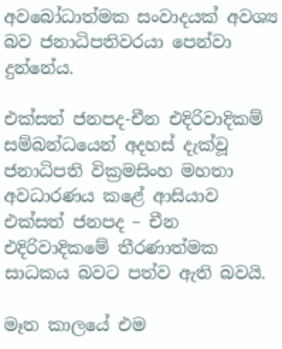අවබෝධාත්මක සංවාදයක් අවශ්‍ය බව ජනාධිපතිවරයා පෙන්වා දුන්නේය.

එක්සත් ජනපද-චීන එදිරිවාදිකම් සම්බන්ධයෙන් අදහස් දැක්වූ ජනාධිපති වික්‍රමසිංහ මහතා අවධාරණය කළේ ආසියාව එක්සත් ජනපද – චීන එදිරිවාදිකමේ තීරණාත්මක සාධකය බවට පත්ව ඇති බවයි.

මෑත කාලයේ එම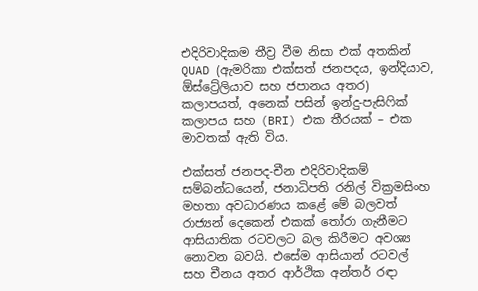එදිරිවාදිකම තීව්‍ර වීම නිසා එක් අතකින් QUAD (ඇමරිකා එක්සත් ජනපදය, ඉන්දියාව, ඕස්ට්‍රේලියාව සහ ජපානය අතර) කලාපයත්, අනෙක් පසින් ඉන්දු-පැසිෆික් කලාපය සහ (BRI) එක තීරයක් – එක මාවතක් ඇති විය.

එක්සත් ජනපද-චීන එදිරිවාදිකම් සම්බන්ධයෙන්, ජනාධිපති රනිල් වික්‍රමසිංහ මහතා අවධාරණය කළේ මේ බලවත් රාජ්‍යන් දෙකෙන් එකක් තෝරා ගැනීමට ආසියාතික රටවලට බල කිරීමට අවශ්‍ය නොවන බවයි. එසේම ආසියාන් රටවල් සහ චීනය අතර ආර්ථික අන්තර් රඳා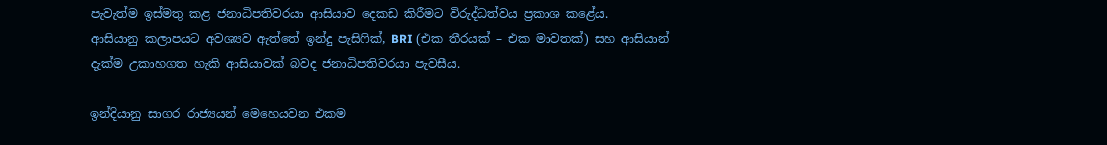පැවැත්ම ඉස්මතු කළ ජනාධිපතිවරයා ආසියාව දෙකඩ කිරීමට විරුද්ධත්වය ප්‍රකාශ කළේය.
ආසියානු කලාපයට අවශ්‍යව ඇත්තේ ඉන්දු පැසිෆික්, BRI (එක තීරයක් – එක මාවතක්) සහ ආසියාන් දැක්ම උකාහගත හැකි ආසියාවක් බවද ජනාධිපතිවරයා පැවසීය.

ඉන්දියානු සාගර රාජ්‍යයන් මෙහෙයවන එකම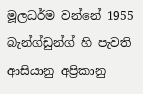මූලධර්ම වන්නේ 1955 බැන්ග්ඩුන්ග් හි පැවති ආසියානු අප්‍රිකානු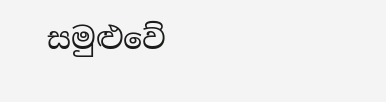සමුළුවේ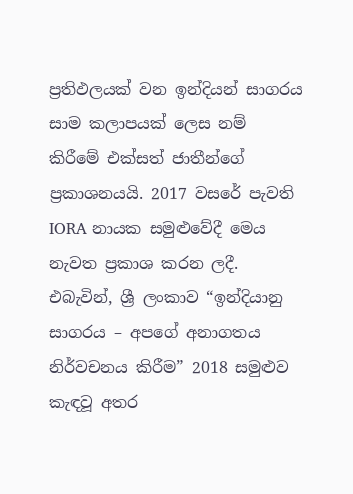ප්‍රතිඵලයක් වන ඉන්දියන් සාගරය සාම කලාපයක් ලෙස නම් කිරීමේ එක්සත් ජාතීන්ගේ ප්‍රකාශනයයි. 2017 වසරේ පැවති IORA නායක සමුළුවේදී මෙය නැවත ප්‍රකාශ කරන ලදී. එබැවින්, ශ්‍රී ලංකාව “ඉන්දියානු සාගරය – අපගේ අනාගතය නිර්වචනය කිරීම” 2018 සමුළුව කැඳවූ අතර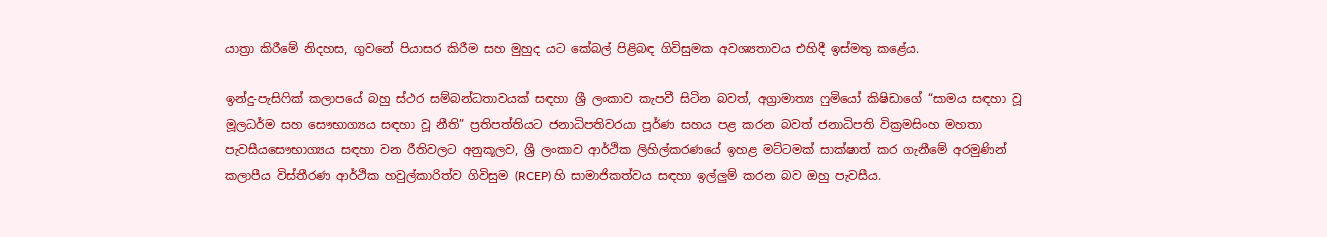යාත්‍රා කිරීමේ නිදහස, ගුවනේ පියාසර කිරීම සහ මුහුද යට කේබල් පිළිබඳ ගිවිසුමක අවශ්‍යතාවය එහිදී ඉස්මතු කළේය.

ඉන්දු-පැසිෆික් කලාපයේ බහු ස්ථර සම්බන්ධතාවයක් සඳහා ශ්‍රී ලංකාව කැපවී සිටින බවත්, අග්‍රාමාත්‍ය ෆුමියෝ කිෂිඩාගේ “සාමය සඳහා වූ මූලධර්ම සහ සෞභාග්‍යය සඳහා වූ නීති” ප්‍රතිපත්තියට ජනාධිපතිවරයා පූර්ණ සහය පළ කරන බවත් ජනාධිපති වික්‍රමසිංහ මහතා පැවසීයසෞභාග්‍යය සඳහා වන රීතිවලට අනුකූලව, ශ්‍රී ලංකාව ආර්ථික ලිහිල්කරණයේ ඉහළ මට්ටමක් සාක්ෂාත් කර ගැනීමේ අරමුණින් කලාපීය විස්තීරණ ආර්ථික හවුල්කාරිත්ව ගිවිසුම (RCEP) හි සාමාජිකත්වය සඳහා ඉල්ලුම් කරන බව ඔහු පැවසීය.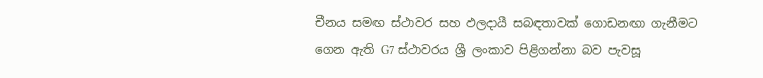චීනය සමඟ ස්ථාවර සහ ඵලදායී සබඳතාවක් ගොඩනඟා ගැනීමට ගෙන ඇති G7 ස්ථාවරය ශ්‍රී ලංකාව පිළිගන්නා බව පැවසූ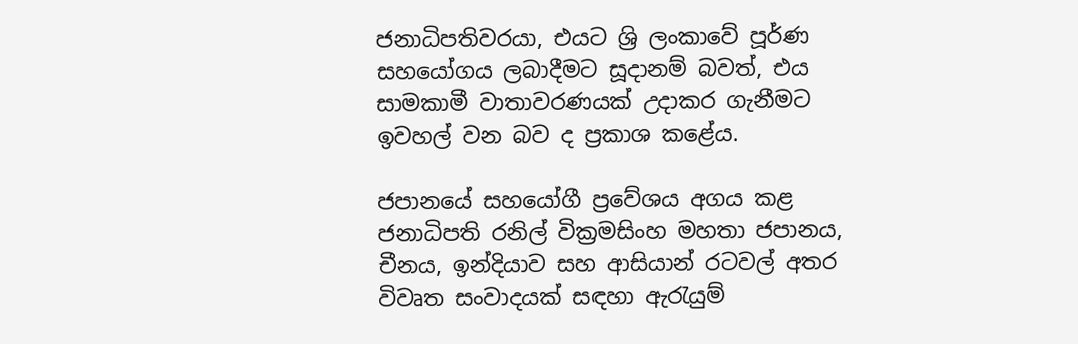ජනාධිපතිවරයා, එයට ශ්‍රි ලංකාවේ පූර්ණ සහයෝගය ලබාදීමට සූදානම් බවත්, එය සාමකාමී වාතාවරණයක් උදාකර ගැනීමට ඉවහල් වන බව ද ප්‍රකාශ කළේය.

ජපානයේ සහයෝගී ප්‍රවේශය අගය කළ ජනාධිපති රනිල් වික්‍රමසිංහ මහතා ජපානය, චීනය, ඉන්දියාව සහ ආසියාන් රටවල් අතර විවෘත සංවාදයක් සඳහා ඇරැයුම්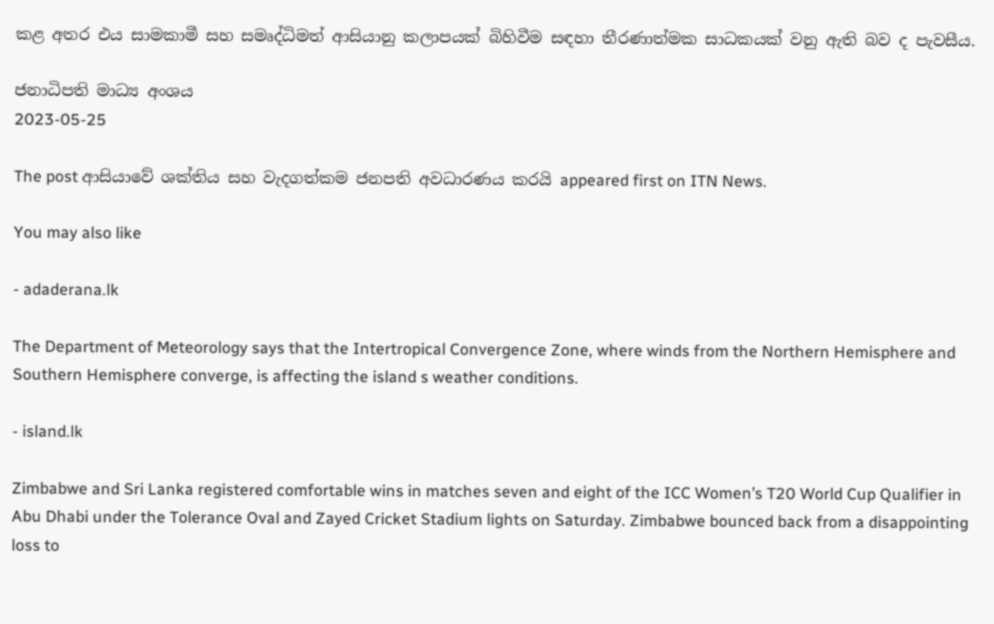කළ අතර එය සාමකාමී සහ සමෘද්ධිමත් ආසියානු කලාපයක් බිහිවීම සඳහා තීරණාත්මක සාධකයක් වනු ඇති බව ද පැවසීය.

ජනාධිපති මාධ්‍ය අංශය
2023-05-25

The post ආසියාවේ ශක්තිය සහ වැදගත්කම ජනපති අවධාරණය කරයි appeared first on ITN News.

You may also like

- adaderana.lk

The Department of Meteorology says that the Intertropical Convergence Zone, where winds from the Northern Hemisphere and Southern Hemisphere converge, is affecting the island s weather conditions.

- island.lk

Zimbabwe and Sri Lanka registered comfortable wins in matches seven and eight of the ICC Women’s T20 World Cup Qualifier in Abu Dhabi under the Tolerance Oval and Zayed Cricket Stadium lights on Saturday. Zimbabwe bounced back from a disappointing loss to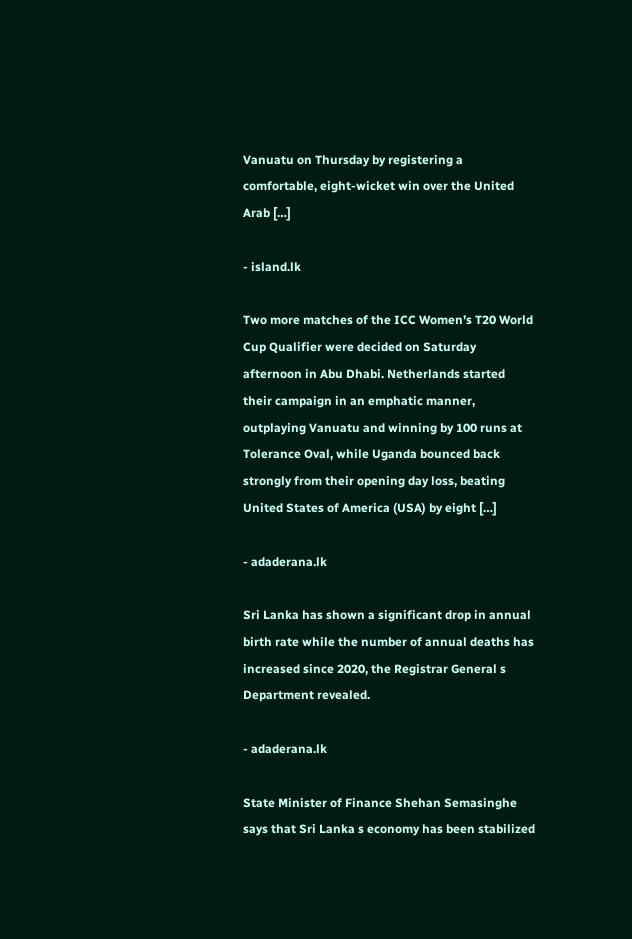Vanuatu on Thursday by registering a comfortable, eight-wicket win over the United Arab […]

- island.lk

Two more matches of the ICC Women’s T20 World Cup Qualifier were decided on Saturday afternoon in Abu Dhabi. Netherlands started their campaign in an emphatic manner, outplaying Vanuatu and winning by 100 runs at Tolerance Oval, while Uganda bounced back strongly from their opening day loss, beating United States of America (USA) by eight […]

- adaderana.lk

Sri Lanka has shown a significant drop in annual birth rate while the number of annual deaths has increased since 2020, the Registrar General s Department revealed.

- adaderana.lk

State Minister of Finance Shehan Semasinghe says that Sri Lanka s economy has been stabilized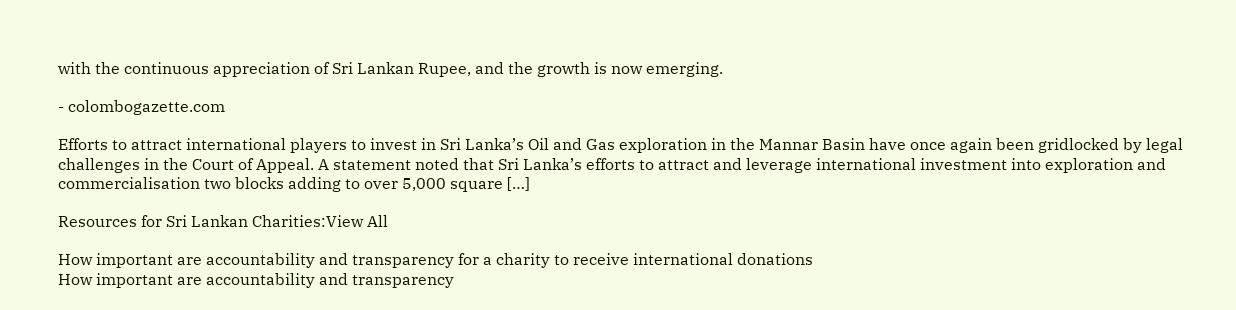with the continuous appreciation of Sri Lankan Rupee, and the growth is now emerging.

- colombogazette.com

Efforts to attract international players to invest in Sri Lanka’s Oil and Gas exploration in the Mannar Basin have once again been gridlocked by legal challenges in the Court of Appeal. A statement noted that Sri Lanka’s efforts to attract and leverage international investment into exploration and commercialisation two blocks adding to over 5,000 square […]

Resources for Sri Lankan Charities:View All

How important are accountability and transparency for a charity to receive international donations
How important are accountability and transparency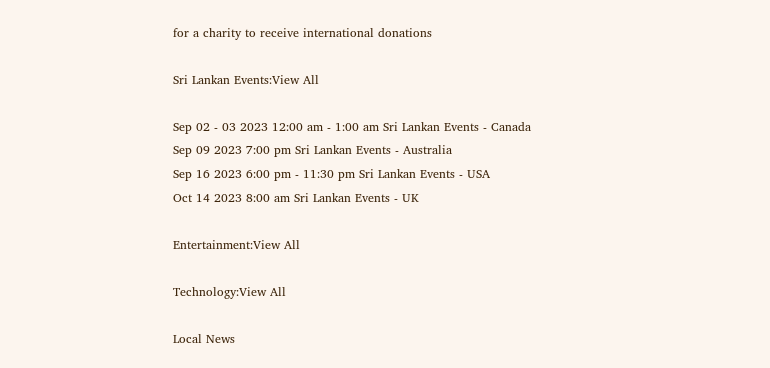for a charity to receive international donations

Sri Lankan Events:View All

Sep 02 - 03 2023 12:00 am - 1:00 am Sri Lankan Events - Canada
Sep 09 2023 7:00 pm Sri Lankan Events - Australia
Sep 16 2023 6:00 pm - 11:30 pm Sri Lankan Events - USA
Oct 14 2023 8:00 am Sri Lankan Events - UK

Entertainment:View All

Technology:View All

Local News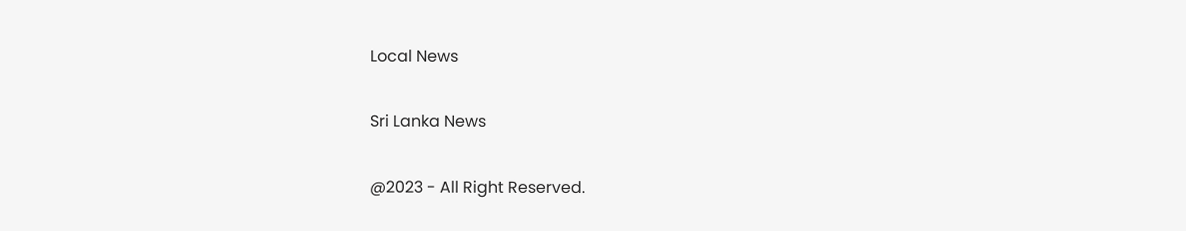Local News

Sri Lanka News

@2023 - All Right Reserved.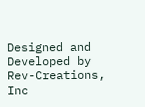Designed and Developed by Rev-Creations, Inc